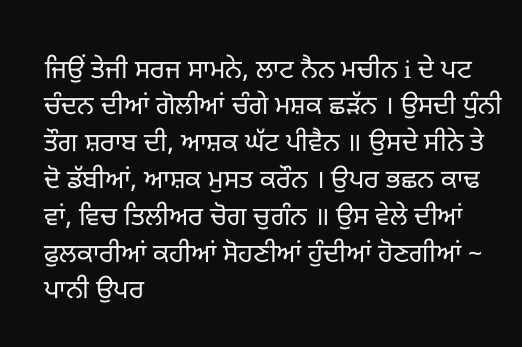ਜਿਉਂ ਤੇਜੀ ਸਰਜ ਸਾਮਨੇ, ਲਾਟ ਨੈਨ ਮਚੀਨ i ਦੇ ਪਟ ਚੰਦਨ ਦੀਆਂ ਗੋਲੀਆਂ ਚੰਗੇ ਮਸ਼ਕ ਛੜੱਨ । ਉਸਦੀ ਧੁੰਨੀ ਤੌਗ ਸ਼ਰਾਬ ਦੀ, ਆਸ਼ਕ ਘੱਟ ਪੀਵੈਨ ॥ ਉਸਦੇ ਸੀਨੇ ਤੇ ਦੋ ਡੱਬੀਆਂ, ਆਸ਼ਕ ਮੁਸਤ ਕਰੌਨ । ਉਪਰ ਭਛਨ ਕਾਢ ਵਾਂ, ਵਿਚ ਤਿਲੀਅਰ ਚੋਗ ਚੁਗੰਨ ॥ ਉਸ ਵੇਲੇ ਦੀਆਂ ਫੁਲਕਾਰੀਆਂ ਕਹੀਆਂ ਸੋਹਣੀਆਂ ਹੁੰਦੀਆਂ ਹੋਣਗੀਆਂ ~ ਪਾਨੀ ਉਪਰ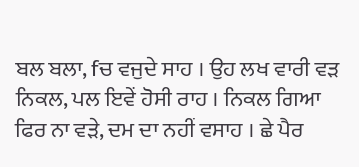ਬਲ ਬਲਾ, fਚ ਵਜੁਦੇ ਸਾਹ । ਉਹ ਲਖ ਵਾਰੀ ਵੜ ਨਿਕਲ, ਪਲ ਇਵੇਂ ਹੋਸੀ ਰਾਹ । ਨਿਕਲ ਗਿਆ ਫਿਰ ਨਾ ਵੜੇ, ਦਮ ਦਾ ਨਹੀਂ ਵਸਾਹ । ਛੇ ਪੈਰ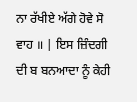ਨਾ ਰੱਖੀਏ ਅੱਗੇ ਹੋਵੇ ਸੋ ਵਾਹ ॥ | ਇਸ ਜ਼ਿੰਦਗੀ ਦੀ ਬ ਬਨਆਦਾ ਨੂੰ ਕੇਹੀ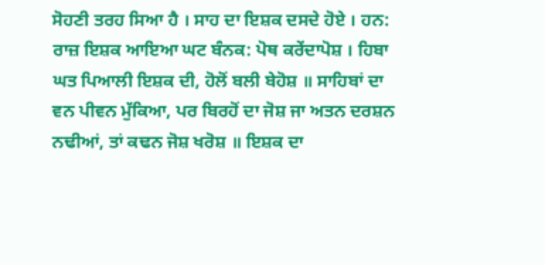ਸੋਹਣੀ ਤਰਹ ਸਿਆ ਹੈ । ਸਾਹ ਦਾ ਇਸ਼ਕ ਦਸਦੇ ਹੋਏ । ਹਨ: ਰਾਜ਼ ਇਸ਼ਕ ਆਇਆ ਘਟ ਬੰਨਕ: ਪੋਥ ਕਰੇਂਦਾਪੋਸ਼ । ਹਿਬਾ ਘਤ ਪਿਆਲੀ ਇਸ਼ਕ ਦੀ, ਹੋਲੋਂ ਬਲੀ ਬੇਹੋਸ਼ ॥ ਸਾਹਿਬਾਂ ਦਾ ਵਨ ਪੀਵਨ ਮੁੱਕਿਆ, ਪਰ ਬਿਰਹੋਂ ਦਾ ਜੋਸ਼ ਜਾ ਅਤਨ ਦਰਸ਼ਨ ਨਢੀਆਂ, ਤਾਂ ਕਢਨ ਜੋਸ਼ ਖਰੋਸ਼ ॥ ਇਸ਼ਕ ਦਾ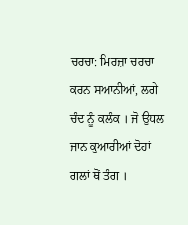ਚਰਚਾ: ਮਿਰਜ਼ਾ ਚਰਚਾ ਕਰਨ ਸਆਨੀਆਂ, ਲਗੇ ਚੰਦ ਨੂੰ ਕਲੰਕ । ਜੋ ਉਧਲ ਜਾਨ ਕੁਆਰੀਆਂ ਦੋਹਾਂ ਗਲਾਂ ਥੋਂ ਤੰਗ ।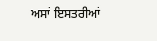ਅਸਾਂ ਇਸਤਰੀਆਂ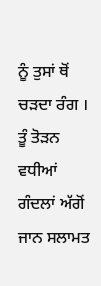ਨੂੰ ਤੁਸਾਂ ਥੋਂ ਚੜਦਾ ਰੰਗ । ਤੂੰ ਤੋੜਨ ਵਧੀਆਂ ਗੰਦਲਾਂ ਅੱਗੋਂ ਜਾਨ ਸਲਾਮਤ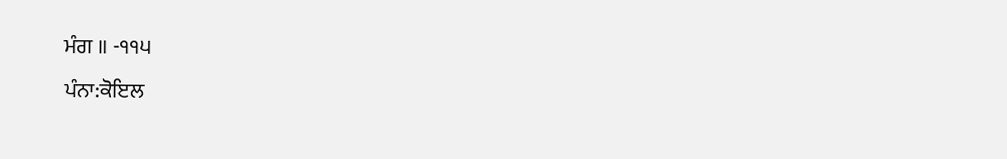ਮੰਗ ॥ -੧੧੫
ਪੰਨਾ:ਕੋਇਲ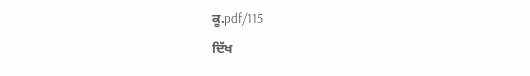ਕੂ.pdf/115
ਦਿੱਖ